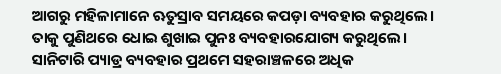ଆଗରୁ ମହିଳାମାନେ ଋତୁସ୍ରାବ ସମୟରେ କପଡ଼ା ବ୍ୟବହାର କରୁଥିଲେ। ତାକୁ ପୁଣିଥରେ ଧୋଇ ଶୁଖାଇ ପୁନଃ ବ୍ୟବହାରଯୋଗ୍ୟ କରୁଥିଲେ। ସାନିଟାରି ପ୍ୟାଡ୍ର ବ୍ୟବହାର ପ୍ରଥମେ ସହରାଞ୍ଚଳରେ ଅଧିକ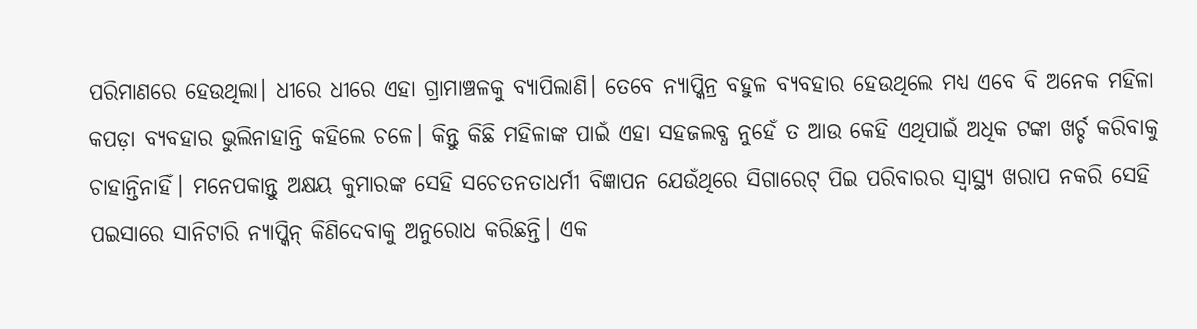ପରିମାଣରେ ହେଉଥିଲା। ଧୀରେ ଧୀରେ ଏହା ଗ୍ରାମାଞ୍ଚଳକୁ ବ୍ୟାପିଲାଣି। ତେବେ ନ୍ୟାପ୍କିନ୍ର ବହୁଳ ବ୍ୟବହାର ହେଉଥିଲେ ମଧ୍ୟ ଏବେ ବି ଅନେକ ମହିଳା କପଡ଼ା ବ୍ୟବହାର ଭୁଲିନାହାନ୍ତି କହିଲେ ଚଳେ। କିନ୍ତୁ କିଛି ମହିଳାଙ୍କ ପାଇଁ ଏହା ସହଜଲବ୍ଧ ନୁହେଁ ତ ଆଉ କେହି ଏଥିପାଇଁ ଅଧିକ ଟଙ୍କା ଖର୍ଚ୍ଚ କରିବାକୁ ଚାହାନ୍ତିନାହିଁ। ମନେପକାନ୍ତୁ ଅକ୍ଷୟ କୁମାରଙ୍କ ସେହି ସଚେତନତାଧର୍ମୀ ବିଜ୍ଞାପନ ଯେଉଁଥିରେ ସିଗାରେଟ୍ ପିଇ ପରିବାରର ସ୍ବାସ୍ଥ୍ୟ ଖରାପ ନକରି ସେହି ପଇସାରେ ସାନିଟାରି ନ୍ୟାପ୍କିନ୍ କିଣିଦେବାକୁ ଅନୁରୋଧ କରିଛନ୍ତି। ଏକ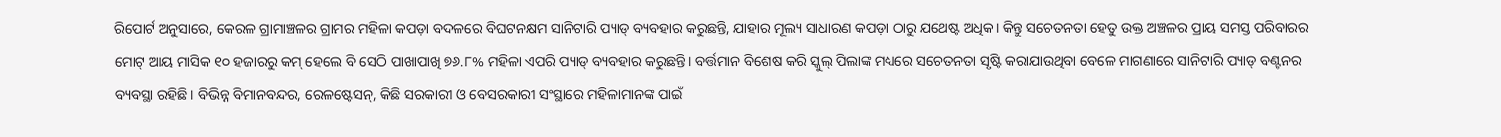ରିପୋର୍ଟ ଅନୁସାରେ, କେରଳ ଗ୍ରାମାଞ୍ଚଳର ଗ୍ରାମର ମହିଳା କପଡ଼ା ବଦଳରେ ବିଘଟନକ୍ଷମ ସାନିଟାରି ପ୍ୟାଡ୍ ବ୍ୟବହାର କରୁଛନ୍ତି, ଯାହାର ମୂଲ୍ୟ ସାଧାରଣ କପଡ଼ା ଠାରୁ ଯଥେଷ୍ଟ ଅଧିକ। କିନ୍ତୁ ସଚେତନତା ହେତୁ ଉକ୍ତ ଅଞ୍ଚଳର ପ୍ରାୟ ସମସ୍ତ ପରିବାରର ମୋଟ୍ ଆୟ ମାସିକ ୧୦ ହଜାରରୁ କମ୍ ହେଲେ ବି ସେଠି ପାଖାପାଖି ୭୬.୮% ମହିଳା ଏପରି ପ୍ୟାଡ୍ ବ୍ୟବହାର କରୁଛନ୍ତି। ବର୍ତ୍ତମାନ ବିଶେଷ କରି ସ୍କୁଲ୍ ପିଲାଙ୍କ ମଧ୍ୟରେ ସଚେତନତା ସୃଷ୍ଟି କରାଯାଉଥିବା ବେଳେ ମାଗଣାରେ ସାନିଟାରି ପ୍ୟାଡ୍ ବଣ୍ଟନର ବ୍ୟବସ୍ଥା ରହିଛି। ବିଭିନ୍ନ ବିମାନବନ୍ଦର, ରେଳଷ୍ଟେସନ୍, କିଛି ସରକାରୀ ଓ ବେସରକାରୀ ସଂସ୍ଥାରେ ମହିଳାମାନଙ୍କ ପାଇଁ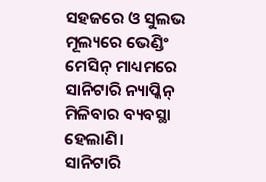ସହଜରେ ଓ ସୁଲଭ ମୂଲ୍ୟରେ ଭେଣ୍ଡିଂ ମେସିନ୍ ମାଧ୍ୟମରେ ସାନିଟାରି ନ୍ୟାପ୍କିନ୍ ମିଳିବାର ବ୍ୟବସ୍ଥା ହେଲାଣି।
ସାନିଟାରି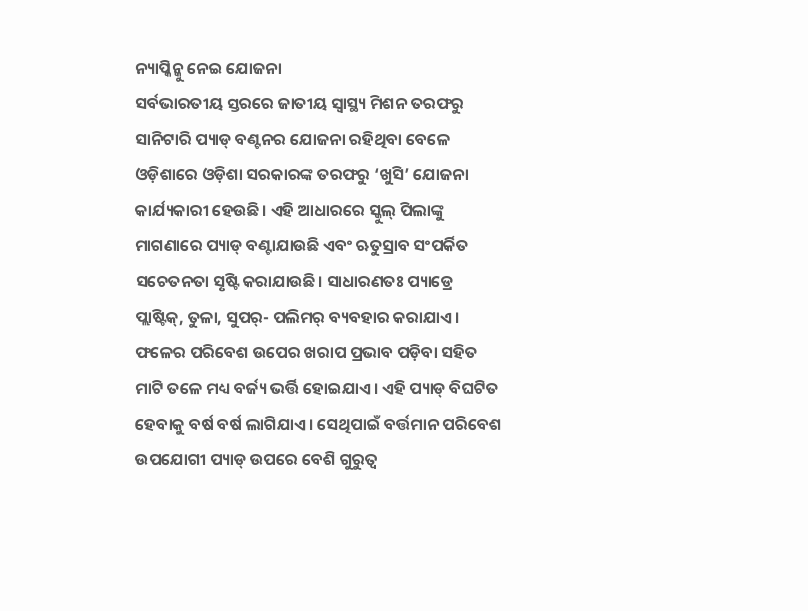ନ୍ୟାପ୍କିନ୍କୁ ନେଇ ଯୋଜନା
ସର୍ବଭାରତୀୟ ସ୍ତରରେ ଜାତୀୟ ସ୍ବାସ୍ଥ୍ୟ ମିଶନ ତରଫରୁ ସାନିଟାରି ପ୍ୟାଡ୍ ବଣ୍ଟନର ଯୋଜନା ରହିଥିବା ବେଳେ ଓଡ଼ିଶାରେ ଓଡ଼ିଶା ସରକାରଙ୍କ ତରଫରୁ ‘ଖୁସି’ ଯୋଜନା କାର୍ଯ୍ୟକାରୀ ହେଉଛି। ଏହି ଆଧାରରେ ସ୍କୁଲ୍ ପିଲାଙ୍କୁ ମାଗଣାରେ ପ୍ୟାଡ୍ ବଣ୍ଟାଯାଉଛି ଏବଂ ଋତୁସ୍ରାବ ସଂପର୍କିତ ସଚେତନତା ସୃଷ୍ଟି କରାଯାଉଛି। ସାଧାରଣତଃ ପ୍ୟାଡ୍ରେ ପ୍ଲାଷ୍ଟିକ୍, ତୁଳା, ସୁପର୍- ପଲିମର୍ ବ୍ୟବହାର କରାଯାଏ। ଫଳେର ପରିବେଶ ଉପେର ଖରାପ ପ୍ରଭାବ ପଡ଼ିବା ସହିତ ମାଟି ତଳେ ମଧ୍ୟ ବର୍ଜ୍ୟ ଭର୍ତ୍ତି ହୋଇଯାଏ। ଏହି ପ୍ୟାଡ୍ ବିଘଟିତ ହେବାକୁ ବର୍ଷ ବର୍ଷ ଲାଗିଯାଏ। ସେଥିପାଇଁ ବର୍ତ୍ତମାନ ପରିବେଶ ଉପଯୋଗୀ ପ୍ୟାଡ୍ ଉପରେ ବେଶି ଗୁରୁତ୍ବ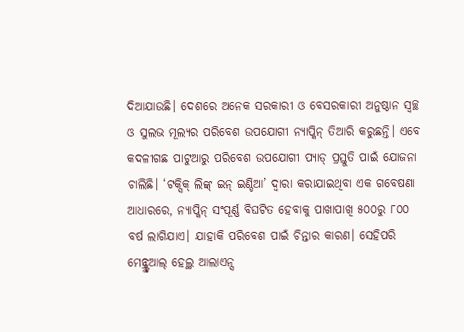ଦିଆଯାଉଛି। ଦେଶରେ ଅନେକ ସରକାରୀ ଓ ବେସରକାରୀ ଅନୁଷ୍ଠାନ ସ୍ବଚ୍ଛ ଓ ସୁଲଭ ମୂଲ୍ୟର ପରିବେଶ ଉପଯୋଗୀ ନ୍ୟାପ୍କିନ୍ ତିଆରି କରୁଛନ୍ତି। ଏବେ କଦଳୀଗଛ ପାଟୁଆରୁ ପରିବେଶ ଉପଯୋଗୀ ପ୍ୟାଡ୍ ପ୍ରସ୍ତୁତି ପାଇଁ ଯୋଜନା ଚାଲିଛି। ‘ଟକ୍ସିକ୍ ଲିଙ୍କ୍ ଇନ୍ ଇଣ୍ଡିଆ’ ଦ୍ବାରା କରାଯାଇଥିବା ଏକ ଗବେଷଣା ଆଧାରରେ, ନ୍ୟାପ୍କିନ୍ ସଂପୂର୍ଣ୍ଣ ବିଘଟିତ ହେବାକୁ ପାଖାପାଖି ୫୦୦ରୁ ୮୦୦ ବର୍ଷ ଲାଗିଯାଏ। ଯାହାକି ପରିବେଶ ପାଇଁ ଚିନ୍ତାର କାରଣ। ସେହିପରି ମେନ୍ଷ୍ଟ୍ରୁଆଲ୍ ହେଲ୍ଥ ଆଲାଏନ୍ସ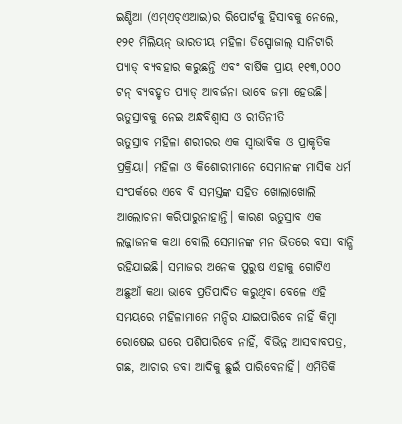ଇଣ୍ଡିଆ (ଏମ୍ଏଚ୍ଏଆଇ)ର ରିପୋର୍ଟକୁ ହିସାବକୁ ନେଲେ, ୧୨୧ ମିଲିୟନ୍ ଭାରତୀୟ ମହିଳା ଡିସ୍ପୋଜାଲ୍ ସାନିଟାରି ପ୍ୟାଡ୍ ବ୍ୟବହାର କରୁଛନ୍ତି ଏବଂ ବାର୍ଷିକ ପ୍ରାୟ ୧୧୩,୦୦୦ ଟନ୍ ବ୍ୟବହୃତ ପ୍ୟାଡ୍ ଆବର୍ଜନା ଭାବେ ଜମା ହେଉଛି।
ଋତୁସ୍ରାବକୁ ନେଇ ଅନ୍ଧବିଶ୍ବାସ ଓ ରୀତିନୀତି
ଋତୁସ୍ରାବ ମହିଳା ଶରୀରର ଏକ ସ୍ବାଭାବିକ ଓ ପ୍ରାକୃତିକ ପ୍ରକ୍ରିୟା। ମହିଳା ଓ କିଶୋରୀମାନେ ସେମାନଙ୍କ ମାସିକ ଧର୍ମ ସଂପର୍କରେ ଏବେ ବି ସମସ୍ତଙ୍କ ସହିତ ଖୋଲାଖୋଲି ଆଲୋଚନା କରିପାରୁନାହାନ୍ତି। କାରଣ ଋତୁସ୍ରାବ ଏକ ଲଜ୍ଜାଜନକ କଥା ବୋଲି ସେମାନଙ୍କ ମନ ଭିତରେ ବସା ବାନ୍ଧି ରହିଯାଇଛି। ସମାଜର ଅନେକ ପୁରୁଷ ଏହାକୁ ଗୋଟିଏ ଅଛୁଆଁ କଥା ଭାବେ ପ୍ରତିପାଦିତ କରୁଥିବା ବେଳେ ଏହି ସମୟରେ ମହିଳାମାନେ ମନ୍ଦିର ଯାଇପାରିବେ ନାହିଁ କିମ୍ବା ରୋଷେଇ ଘରେ ପଶିପାରିବେ ନାହିଁ, ବିଭିନ୍ନ ଆସବାବପତ୍ର, ଗଛ, ଆଚାର ଡବା ଆଦିକୁ ଛୁଇଁ ପାରିବେନାହିଁ। ଏମିତିକି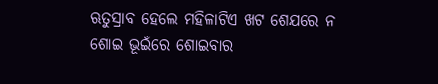ଋତୁସ୍ରାବ ହେଲେ ମହିଳାଟିଏ ଖଟ ଶେଯରେ ନ ଶୋଇ ଭୂଇଁରେ ଶୋଇବାର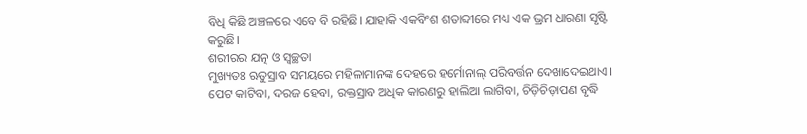ବିଧି କିଛି ଅଞ୍ଚଳରେ ଏବେ ବି ରହିଛି। ଯାହାକି ଏକବିଂଶ ଶତାବ୍ଦୀରେ ମଧ୍ୟ ଏକ ଭ୍ରମ ଧାରଣା ସୃଷ୍ଟି କରୁଛି।
ଶରୀରର ଯତ୍ନ ଓ ସ୍ବଚ୍ଛତା
ମୁଖ୍ୟତଃ ଋତୁସ୍ରାବ ସମୟରେ ମହିଳାମାନଙ୍କ ଦେହରେ ହର୍ମୋନାଲ୍ ପରିବର୍ତ୍ତନ ଦେଖାଦେଇଥାଏ। ପେଟ କାଟିବା, ଦରଜ ହେବା, ରକ୍ତସ୍ରାବ ଅଧିକ କାରଣରୁ ହାଲିଆ ଲାଗିବା, ଚିଡ଼ିଚିଡ଼ାପଣ ବୃଦ୍ଧି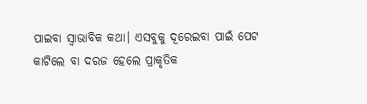ପାଇବା ସ୍ବାଭାବିକ କଥା। ଏସବୁକୁ ଦୂରେଇବା ପାଇଁ ପେଟ କାଟିଲେ ବା ଦରଜ ହେଲେ ପ୍ରାକୃତିକ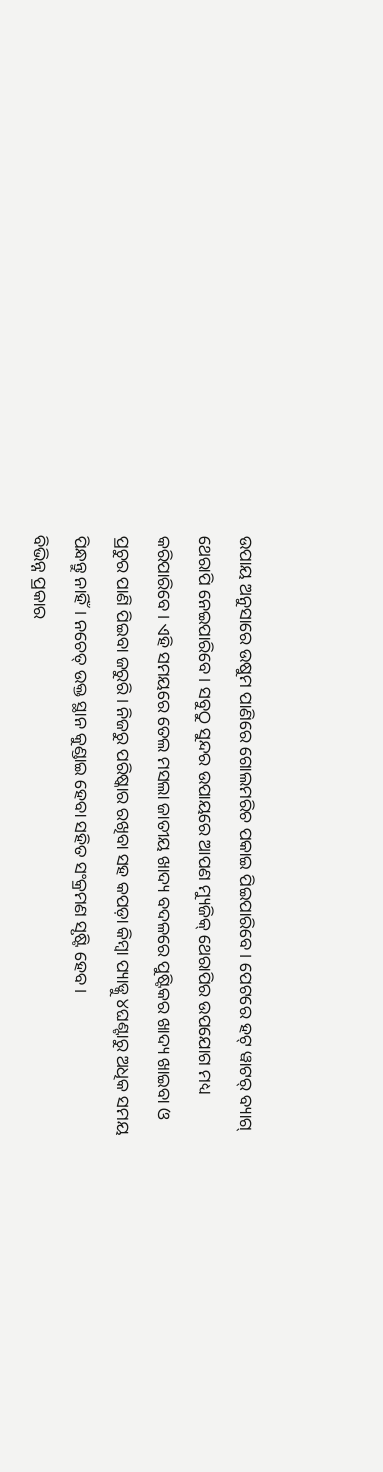ଉପାୟ ଅନୁସାରେ ଉଷୁମ ପାଣିରେ ଗୋଲମରିଚ ପକାଇ ପିଇପାରିବେ। ପେଟରେ ହଟ୍ ୱାଟର୍ ବ୍ୟାଗ୍ ଥେରାପି ନେଇପାରିବେ। ସବୁଠୁ ସୁନ୍ଦର ଉପାୟରେ ଆପଣ ମ୍ୟୁଜିକ୍ ଥେରାପିର ଉପଯୋଗ ମଧ୍ୟ କରିପାରିବେ। ଏହି ସମୟରେ ତେଲ ମସଲା ଜାତୀୟ ଖାଦ୍ୟ ବଦଳରେ ପୁଷ୍ଟିକର ଖାଦ୍ୟ ଖାଇବା ଓ ପ୍ରଚୁର ପାଣି ପିଇବା ଜରୁରି। ନିଜରୁ ପରିଷ୍କାର ରଖିବା ସହ କପଡ଼ା କିମ୍ବା ପ୍ୟାଡ୍କୁ ୪ଘଣ୍ଟାରୁ ଅଧିକ ସମୟ ପିନ୍ଧନ୍ତୁ ନାହିଁ। ନଚେତ୍ ଉକ୍ତ ସ୍ଥାନ କୁଣ୍ଡାଇ ହେବା ସହିତ ସଂକ୍ରମଣ ସୃଷ୍ଟି ହେବ।
ବିଭିନ୍ନ ପ୍ରକାର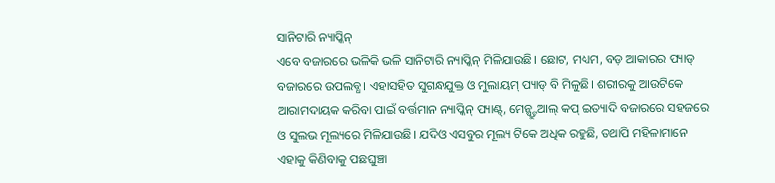ସାନିଟାରି ନ୍ୟାପ୍କିନ୍
ଏବେ ବଜାରରେ ଭଳିକି ଭଳି ସାନିଟାରି ନ୍ୟାପ୍କିନ୍ ମିଳିଯାଉଛି। ଛୋଟ, ମଧ୍ୟମ, ବଡ଼ ଆକାରର ପ୍ୟାଡ୍ ବଜାରରେ ଉପଲବ୍ଧ। ଏହାସହିତ ସୁଗନ୍ଧଯୁକ୍ତ ଓ ମୁଲାୟମ୍ ପ୍ୟାଡ୍ ବି ମିଳୁଛି। ଶରୀରକୁ ଆଉଟିକେ ଆରାମଦାୟକ କରିବା ପାଇଁ ବର୍ତ୍ତମାନ ନ୍ୟାପ୍କିନ୍ ପ୍ୟାଣ୍ଟ୍, ମେନ୍ଷ୍ଟ୍ରୁଆଲ୍ କପ୍ ଇତ୍ୟାଦି ବଜାରରେ ସହଜରେ ଓ ସୁଲଭ ମୂଲ୍ୟରେ ମିଳିଯାଉଛି। ଯଦିଓ ଏସବୁର ମୂଲ୍ୟ ଟିକେ ଅଧିକ ରହୁଛି, ତଥାପି ମହିଳାମାନେ ଏହାକୁ କିଣିବାକୁ ପଛଘୁଞ୍ଚା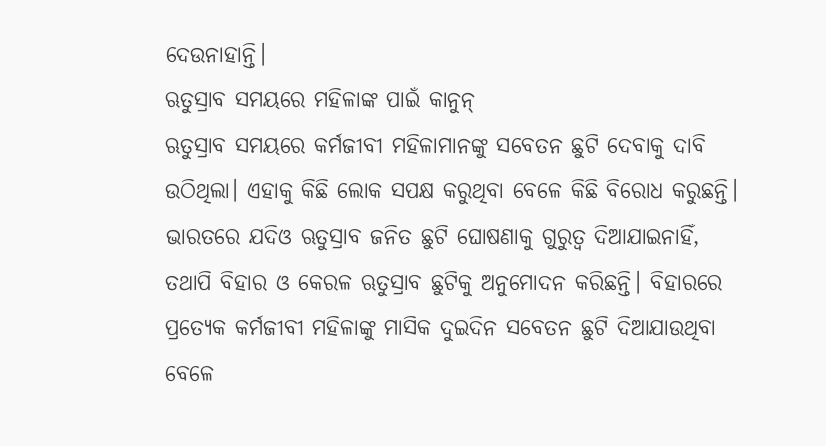ଦେଉନାହାନ୍ତି।
ଋତୁସ୍ରାବ ସମୟରେ ମହିଳାଙ୍କ ପାଇଁ କାନୁନ୍
ଋତୁସ୍ରାବ ସମୟରେ କର୍ମଜୀବୀ ମହିଳାମାନଙ୍କୁ ସବେତନ ଛୁଟି ଦେବାକୁ ଦାବି ଉଠିଥିଲା। ଏହାକୁ କିଛି ଲୋକ ସପକ୍ଷ କରୁଥିବା ବେଳେ କିଛି ବିରୋଧ କରୁଛନ୍ତି। ଭାରତରେ ଯଦିଓ ଋତୁସ୍ରାବ ଜନିତ ଛୁଟି ଘୋଷଣାକୁ ଗୁରୁତ୍ବ ଦିଆଯାଇନାହିଁ, ତଥାପି ବିହାର ଓ କେରଳ ଋତୁସ୍ରାବ ଛୁଟିକୁ ଅନୁମୋଦନ କରିଛନ୍ତି। ବିହାରରେ ପ୍ରତ୍ୟେକ କର୍ମଜୀବୀ ମହିଳାଙ୍କୁ ମାସିକ ଦୁଇଦିନ ସବେତନ ଛୁଟି ଦିଆଯାଉଥିବା ବେଳେ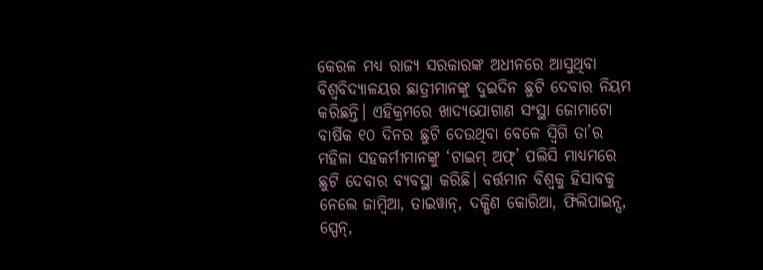କେରଳ ମଧ୍ୟ ରାଜ୍ୟ ସରକାରଙ୍କ ଅଧୀନରେ ଆସୁଥିବା ବିଶ୍ବବିଦ୍ୟାଳୟର ଛାତ୍ରୀମାନଙ୍କୁ ଦୁଇଦିନ ଛୁଟି ଦେବାର ନିୟମ କରିଛନ୍ତି। ଏହିକ୍ରମରେ ଖାଦ୍ୟଯୋଗାଣ ସଂସ୍ଥା ଜୋମାଟୋ ବାର୍ଷିକ ୧୦ ଦିନର ଛୁଟି ଦେଉଥିବା ବେଳେ ସ୍ବିଗି ତା’ର ମହିଳା ସହକର୍ମୀମାନଙ୍କୁ ‘ଟାଇମ୍ ଅଫ୍’ ପଲିସି ମାଧ୍ୟମରେ ଛୁଟି ଦେବାର ବ୍ୟବସ୍ଥା କରିଛି। ବର୍ତ୍ତମାନ ବିଶ୍ବକୁ ହିସାବକୁ ନେଲେ ଜାମ୍ବିଆ, ତାଇୱାନ୍, ଦକ୍ଷିଣ କୋରିଆ, ଫିଲିପାଇନ୍ସ, ସ୍ପେନ୍,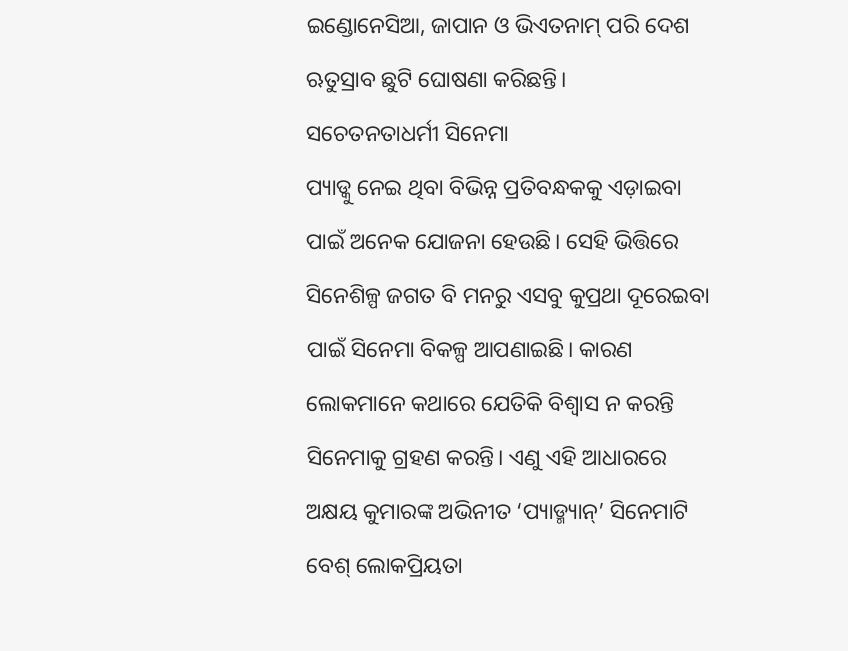ଇଣ୍ଡୋନେସିଆ, ଜାପାନ ଓ ଭିଏତନାମ୍ ପରି ଦେଶ ଋତୁସ୍ରାବ ଛୁଟି ଘୋଷଣା କରିଛନ୍ତି।
ସଚେତନତାଧର୍ମୀ ସିନେମା
ପ୍ୟାଡ୍କୁ ନେଇ ଥିବା ବିଭିନ୍ନ ପ୍ରତିବନ୍ଧକକୁ ଏଡ଼ାଇବା ପାଇଁ ଅନେକ ଯୋଜନା ହେଉଛି। ସେହି ଭିତ୍ତିରେ ସିନେଶିଳ୍ପ ଜଗତ ବି ମନରୁ ଏସବୁ କୁପ୍ରଥା ଦୂରେଇବା ପାଇଁ ସିନେମା ବିକଳ୍ପ ଆପଣାଇଛି। କାରଣ ଲୋକମାନେ କଥାରେ ଯେତିକି ବିଶ୍ବାସ ନ କରନ୍ତି ସିନେମାକୁ ଗ୍ରହଣ କରନ୍ତି। ଏଣୁ ଏହି ଆଧାରରେ ଅକ୍ଷୟ କୁମାରଙ୍କ ଅଭିନୀତ ‘ପ୍ୟାଡ୍ମ୍ୟାନ୍’ ସିନେମାଟି ବେଶ୍ ଲୋକପ୍ରିୟତା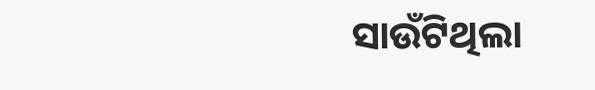ସାଉଁଟିଥିଲା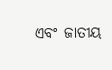ଏବଂ ଜାତୀୟ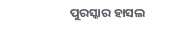ପୁରସ୍କାର ହାସଲ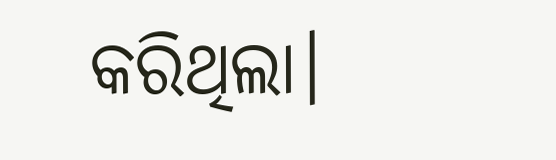କରିଥିଲା।